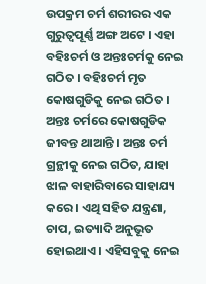ଉପକ୍ରମ ଚର୍ମ ଶରୀରର ଏକ ଗୁରୁତ୍ଵପୂର୍ଣ୍ଣ ଅଙ୍ଗ ଅଟେ । ଏହା ବହିଃଚର୍ମ ଓ ଅନ୍ତଃଚର୍ମକୁ ନେଇ ଗଠିତ । ବହିଃଚର୍ମ ମୃତ କୋଷଗୁଡିକୁ ନେଇ ଗଠିତ । ଅନ୍ତଃ ଚର୍ମରେ କୋଷଗୁଡିକ ଜୀବନ୍ତ ଥାଆନ୍ତି । ଅନ୍ତଃ ଚର୍ମ ଗ୍ରନ୍ଥୀକୁ ନେଇ ଗଠିତ, ଯାହା ଝାଳ ବାହାରିବାରେ ସାହାଯ୍ୟ କରେ । ଏଥି ସହିତ ଯନ୍ତ୍ରଣା, ଚାପ, ଇତ୍ୟାଦି ଅନୁଭୂତ ହୋଇଥାଏ । ଏହିସବୁକୁ ନେଇ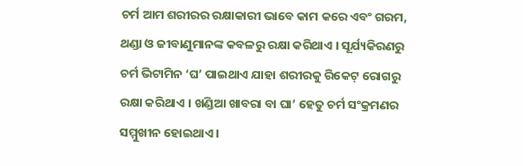ଚର୍ମ ଆମ ଶରୀରର ରକ୍ଷାକାରୀ ଭାବେ କାମ କରେ ଏବଂ ଗରମ, ଥଣ୍ଡା ଓ ଜୀବାଣୁମାନଙ୍କ କବଳରୁ ରକ୍ଷା କରିଥାଏ । ସୂର୍ଯ୍ୟକିରଣରୁ ଚର୍ମ ଭିଟାମିନ ‘ଘ’ ପାଇଥାଏ ଯାହା ଶରୀରକୁ ରିକେଟ୍ ରୋଗରୁ ରକ୍ଷା କରିଥାଏ । ଖଣ୍ଡିଆ ଖାବରା ବା ଘା’ ହେତୁ ଚର୍ମ ସଂକ୍ରମଣର ସମ୍ମୁଖୀନ ହୋଇଥାଏ ।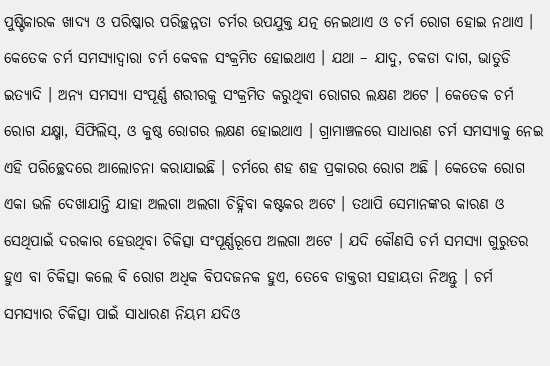ପୁଷ୍ଟିକାରକ ଖାଦ୍ୟ ଓ ପରିଷ୍କାର ପରିଚ୍ଛନ୍ନତା ଚର୍ମର ଉପଯୁକ୍ତ ଯତ୍ନ ନେଇଥାଏ ଓ ଚର୍ମ ରୋଗ ହୋଇ ନଥାଏ । କେତେକ ଚର୍ମ ସମସ୍ୟାଦ୍ଵାରା ଚର୍ମ କେବଳ ସଂକ୍ରମିତ ହୋଇଥାଏ । ଯଥା – ଯାଦୁ, ଚକଡା ଦାଗ, ଭାତୁଡି ଇତ୍ୟାଦି । ଅନ୍ୟ ସମସ୍ୟା ସଂପୂର୍ଣ୍ଣ ଶରୀରକୁ ସଂକ୍ରମିତ କରୁଥିବା ରୋଗର ଲକ୍ଷଣ ଅଟେ । କେତେକ ଚର୍ମ ରୋଗ ଯକ୍ଷ୍ମା, ସିଫିଲିସ୍, ଓ କୁଷ୍ଠ ରୋଗର ଲକ୍ଷଣ ହୋଇଥାଏ । ଗ୍ରାମାଞ୍ଚଳରେ ସାଧାରଣ ଚର୍ମ ସମସ୍ୟାକୁ ନେଇ ଏହି ପରିଚ୍ଛେଦରେ ଆଲୋଚନା କରାଯାଇଛି । ଚର୍ମରେ ଶହ ଶହ ପ୍ରକାରର ରୋଗ ଅଛି । କେତେକ ରୋଗ ଏକା ଭଳି ଦେଖାଯାନ୍ତି ଯାହା ଅଲଗା ଅଲଗା ଚିହ୍ନିବା କଷ୍ଟକର ଅଟେ । ତଥାପି ସେମାନଙ୍କର କାରଣ ଓ ସେଥିପାଇଁ ଦରକାର ହେଉଥିବା ଚିକିତ୍ସା ସଂପୂର୍ଣ୍ଣରୂପେ ଅଲଗା ଅଟେ । ଯଦି କୌଣସି ଚର୍ମ ସମସ୍ୟା ଗୁରୁତର ହୁଏ ବା ଚିକିତ୍ସା କଲେ ବି ରୋଗ ଅଧିକ ବିପଦଜନକ ହୁଏ, ତେବେ ଡାକ୍ତରୀ ସହାୟତା ନିଅନ୍ତୁ । ଚର୍ମ ସମସ୍ୟାର ଚିକିତ୍ସା ପାଇଁ ସାଧାରଣ ନିୟମ ଯଦିଓ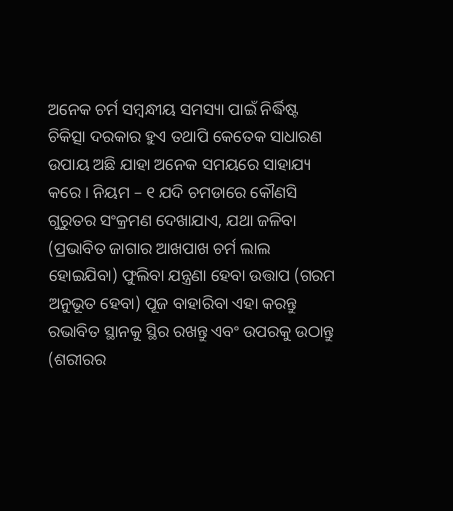ଅନେକ ଚର୍ମ ସମ୍ବନ୍ଧୀୟ ସମସ୍ୟା ପାଇଁ ନିର୍ଦ୍ଧିଷ୍ଟ ଚିକିତ୍ସା ଦରକାର ହୁଏ ତଥାପି କେତେକ ସାଧାରଣ ଉପାୟ ଅଛି ଯାହା ଅନେକ ସମୟରେ ସାହାଯ୍ୟ କରେ । ନିୟମ – ୧ ଯଦି ଚମଡାରେ କୌଣସି ଗୁରୁତର ସଂକ୍ରମଣ ଦେଖାଯାଏ, ଯଥା ଜଳିବା (ପ୍ରଭାବିତ ଜାଗାର ଆଖପାଖ ଚର୍ମ ଲାଲ ହୋଇଯିବା) ଫୁଲିବା ଯନ୍ତ୍ରଣା ହେବା ଉତ୍ତାପ (ଗରମ ଅନୁଭୂତ ହେବା) ପୂଜ ବାହାରିବା ଏହା କରନ୍ତୁ ରଭାବିତ ସ୍ଥାନକୁ ସ୍ଥିର ରଖନ୍ତୁ ଏବଂ ଉପରକୁ ଉଠାନ୍ତୁ (ଶରୀରର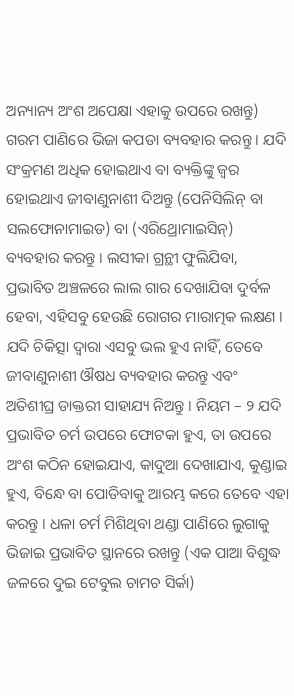ଅନ୍ୟାନ୍ୟ ଅଂଶ ଅପେକ୍ଷା ଏହାକୁ ଉପରେ ରଖନ୍ତୁ) ଗରମ ପାଣିରେ ଭିଜା କପଡା ବ୍ୟବହାର କରନ୍ତୁ । ଯଦି ସଂକ୍ରମଣ ଅଧିକ ହୋଇଥାଏ ବା ବ୍ୟକ୍ତିଙ୍କୁ ଜ୍ଵର ହୋଇଥାଏ ଜୀବାଣୁନାଶୀ ଦିଅନ୍ତୁ (ପେନିସିଲିନ୍ ବା ସଲଫୋନାମାଇଡ) ବା (ଏରିଥ୍ରୋମାଇସିନ୍) ବ୍ୟବହାର କରନ୍ତୁ । ଲସୀକା ଗ୍ରନ୍ଥୀ ଫୁଲିଯିବା, ପ୍ରଭାବିତ ଅଞ୍ଚଳରେ ଲାଲ ଗାର ଦେଖାଯିବା ଦୁର୍ବଳ ହେବା, ଏହିସବୁ ହେଉଛି ରୋଗର ମାରାତ୍ମକ ଲକ୍ଷଣ । ଯଦି ଚିକିତ୍ସା ଦ୍ଵାରା ଏସବୁ ଭଲ ହୁଏ ନାହିଁ, ତେବେ ଜୀବାଣୁନାଶୀ ଔଷଧ ବ୍ୟବହାର କରନ୍ତୁ ଏବଂ ଅତିଶୀଘ୍ର ଡାକ୍ତରୀ ସାହାଯ୍ୟ ନିଅନ୍ତୁ । ନିୟମ – ୨ ଯଦି ପ୍ରଭାବିତ ଚର୍ମ ଉପରେ ଫୋଟକା ହୁଏ, ତା ଉପରେ ଅଂଶ କଠିନ ହୋଇଯାଏ, କାଦୁଆ ଦେଖାଯାଏ, କୁଣ୍ଡାଇ ହୁଏ, ବିନ୍ଧେ ବା ପୋଡିବାକୁ ଆରମ୍ଭ କରେ ତେବେ ଏହା କରନ୍ତୁ । ଧଳା ଚର୍ମ ମିଶିଥିବା ଥଣ୍ଡା ପାଣିରେ ଲୁଗାକୁ ଭିଜାଇ ପ୍ରଭାବିତ ସ୍ଥାନରେ ରଖନ୍ତୁ (ଏକ ପାଆ ବିଶୁଦ୍ଧ ଜଳରେ ଦୁଇ ଟେବୁଲ ଚାମଚ ସିର୍କା)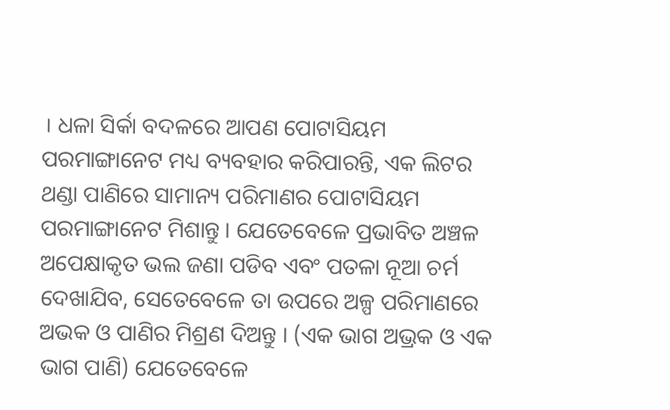। ଧଳା ସିର୍କା ବଦଳରେ ଆପଣ ପୋଟାସିୟମ ପରମାଙ୍ଗାନେଟ ମଧ୍ୟ ବ୍ୟବହାର କରିପାରନ୍ତି, ଏକ ଲିଟର ଥଣ୍ଡା ପାଣିରେ ସାମାନ୍ୟ ପରିମାଣର ପୋଟାସିୟମ ପରମାଙ୍ଗାନେଟ ମିଶାନ୍ତୁ । ଯେତେବେଳେ ପ୍ରଭାବିତ ଅଞ୍ଚଳ ଅପେକ୍ଷାକୃତ ଭଲ ଜଣା ପଡିବ ଏବଂ ପତଳା ନୂଆ ଚର୍ମ ଦେଖାଯିବ, ସେତେବେଳେ ତା ଉପରେ ଅଳ୍ପ ପରିମାଣରେ ଅଭକ ଓ ପାଣିର ମିଶ୍ରଣ ଦିଅନ୍ତୁ । (ଏକ ଭାଗ ଅଭ୍ରକ ଓ ଏକ ଭାଗ ପାଣି) ଯେତେବେଳେ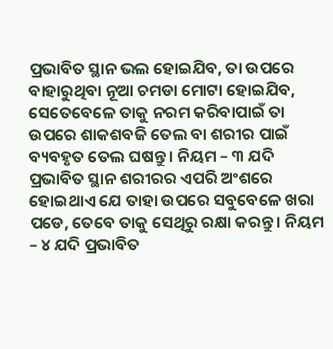ପ୍ରଭାବିତ ସ୍ଥାନ ଭଲ ହୋଇଯିବ, ତା ଉପରେ ବାହାରୁଥିବା ନୂଆ ଚମଡା ମୋଟା ହୋଇଯିବ, ସେତେବେଳେ ତାକୁ ନରମ କରିବାପାଇଁ ତା ଉପରେ ଶାକଶବଜି ତେଲ ବା ଶରୀର ପାଇଁ ବ୍ୟବହୃତ ତେଲ ଘଷନ୍ତୁ । ନିୟମ – ୩ ଯଦି ପ୍ରଭାବିତ ସ୍ଥାନ ଶରୀରର ଏପରି ଅଂଶରେ ହୋଇଥାଏ ଯେ ତାହା ଉପରେ ସବୁବେଳେ ଖରା ପଡେ, ତେବେ ତାକୁ ସେଥିରୁ ରକ୍ଷା କରନ୍ତୁ । ନିୟମ – ୪ ଯଦି ପ୍ରଭାବିତ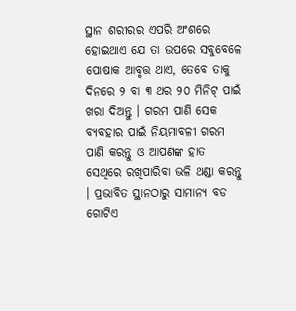ସ୍ଥାନ ଶରୀରର ଏପରି ଅଂଶରେ ହୋଇଥାଏ ଯେ ତା ଉପରେ ସବୁବେଳେ ପୋଷାକ ଆବୃତ୍ତ ଥାଏ, ତେବେ ତାକୁ ଦିନରେ ୨ ବା ୩ ଥର ୨୦ ମିନିଟ୍ ପାଇଁ ଖରା ଦିଅନ୍ତୁ । ଗରମ ପାଣି ସେକ ବ୍ୟବହାର ପାଇଁ ନିୟମାବଳୀ ଗରମ ପାଣି କରନ୍ତୁ ଓ ଆପଣଙ୍କ ହାତ ସେଥିରେ ରଖିପାରିବା ଭଳି ଥଣ୍ଡା କରନ୍ତୁ । ପ୍ରଭାବିତ ସ୍ଥାନଠାରୁ ସାମାନ୍ୟ ବଡ ଗୋଟିଏ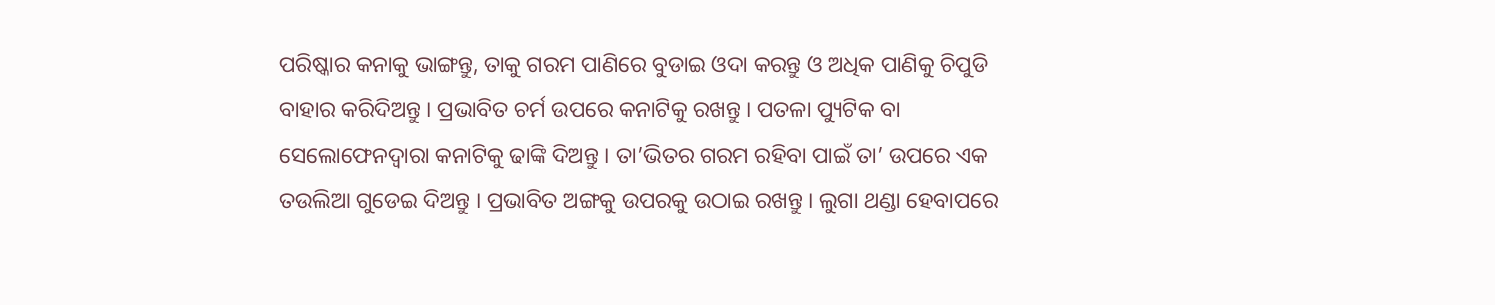ପରିଷ୍କାର କନାକୁ ଭାଙ୍ଗନ୍ତୁ, ତାକୁ ଗରମ ପାଣିରେ ବୁଡାଇ ଓଦା କରନ୍ତୁ ଓ ଅଧିକ ପାଣିକୁ ଚିପୁଡି ବାହାର କରିଦିଅନ୍ତୁ । ପ୍ରଭାବିତ ଚର୍ମ ଉପରେ କନାଟିକୁ ରଖନ୍ତୁ । ପତଳା ପ୍ୟୁଟିକ ବା ସେଲୋଫେନଦ୍ଵାରା କନାଟିକୁ ଢାଙ୍କି ଦିଅନ୍ତୁ । ତା’ଭିତର ଗରମ ରହିବା ପାଇଁ ତା’ ଉପରେ ଏକ ତଉଲିଆ ଗୁଡେଇ ଦିଅନ୍ତୁ । ପ୍ରଭାବିତ ଅଙ୍ଗକୁ ଉପରକୁ ଉଠାଇ ରଖନ୍ତୁ । ଲୁଗା ଥଣ୍ଡା ହେବାପରେ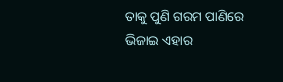ତାକୁ ପୁଣି ଗରମ ପାଣିରେ ଭିଜାଇ ଏହାର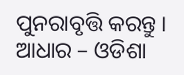ପୁନରାବୃତ୍ତି କରନ୍ତୁ । ଆଧାର – ଓଡିଶା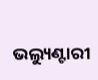ଭଲ୍ୟୁଣ୍ଟାରୀ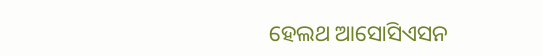ହେଲଥ ଆସୋସିଏସନ